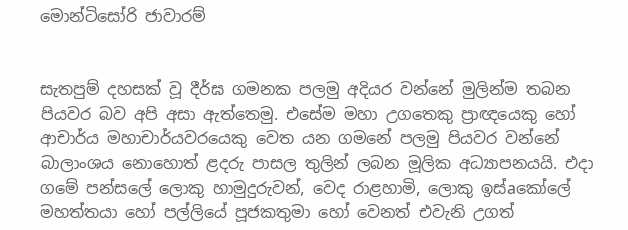මොන්ටිසෝරි ජාවාරම්


සැතපුම් දහසක්‌ වූ දීර්ඝ ගමනක පලමු අදියර වන්නේ මුලින්ම තබන පියවර බව අපි අසා ඇත්තෙමු. එසේම මහා උගතෙකු ප්‍රාඥයෙකු හෝ ආචාර්ය මහාචාර්යවරයෙකු වෙත යන ගමනේ පලමු පියවර වන්නේ බාලාංශය නොහොත් ළදරු පාසල තුලින් ලබන මූලික අධ්‍යාපනයයි. එදා ගමේ පන්සලේ ලොකු හාමුදුරුවන්, වෙද රාළහාමි, ලොකු ඉස්‌aකෝලේ මහත්තයා හෝ පල්ලියේ පූජකතුමා හෝ වෙනත් එවැනි උගත්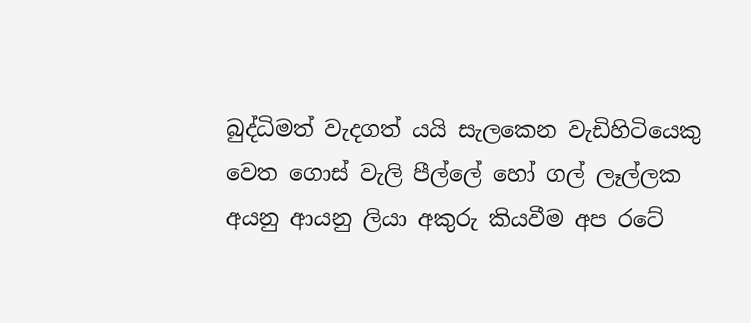බුද්ධිමත් වැදගත් යයි සැලකෙන වැඩිහිටියෙකු වෙත ගොස්‌ වැලි පීල්ලේ හෝ ගල් ලෑල්ලක අයනු ආයනු ලියා අකුරු කියවීම අප රටේ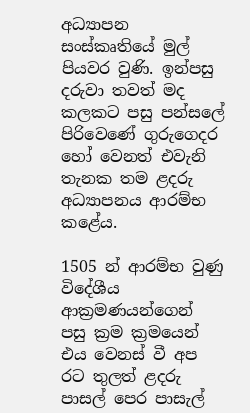අධ්‍යාපන සංස්‌කෘතියේ මුල් පියවර වුණි. ඉන්පසු දරුවා තවත් මද කලකට පසු පන්සලේ පිරිවෙණේ ගුරුගෙදර හෝ වෙනත් එවැනි තැනක තම ළදරු අධ්‍යාපනය ආරම්භ කළේය.

1505 න් ආරම්භ වුණු විදේශීය ආක්‍රමණයන්ගෙන් පසු ක්‍රම ක්‍රමයෙන් එය වෙනස්‌ වී අප රට තුලත් ළදරු පාසල් පෙර පාසැල්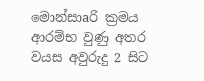මොන්සාaරි ක්‍රමය ආරම්භ වුණු අතර වයස අවුරුදු 2 සිට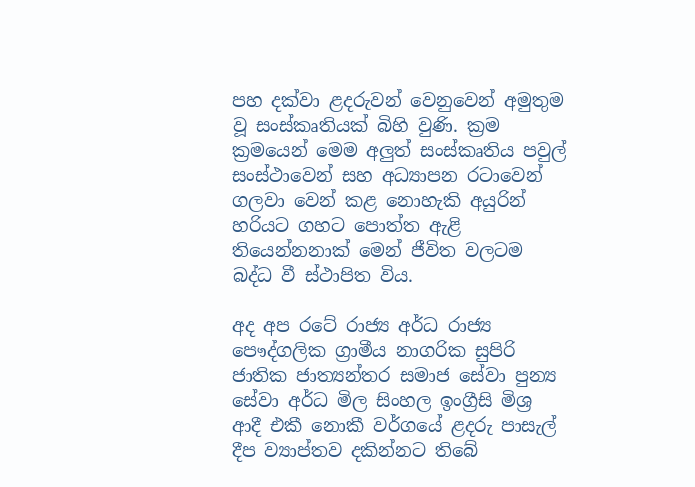පහ දක්‌වා ළදරුවන් වෙනුවෙන් අමුතුම වූ සංස්‌කෘතියක්‌ බිහි වුණි. ක්‍රම ක්‍රමයෙන් මෙම අලුත් සංස්‌කෘතිය පවුල් සංස්‌ථාවෙන් සහ අධ්‍යාපන රටාවෙන් ගලවා වෙන් කළ නොහැකි අයුරින් හරියට ගහට පොත්ත ඇළි තියෙන්නනාක්‌ මෙන් ජීවිත වලටම බද්ධ වී ස්‌ථාපිත විය.

අද අප රටේ රාජ්‍ය අර්ධ රාජ්‍ය පෞද්ගලික ග්‍රාමීය නාගරික සුපිරි ජාතික ජාත්‍යන්තර සමාජ සේවා පුන්‍ය සේවා අර්ධ මිල සිංහල ඉංග්‍රීසි මිශ්‍ර ආදී එකී නොකී වර්ගයේ ළදරු පාසැල් දීප ව්‍යාප්තව දකින්නට තිබේ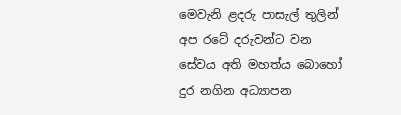මෙවැනි ළදරු පාසැල් තුලින් අප රටේ දරුවන්ට වන සේවය අති මහත්ය බොහෝ දුර නගින අධ්‍යාපන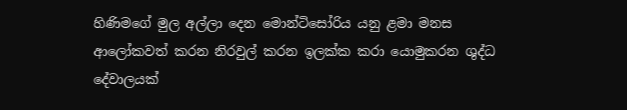හිණිමගේ මුල අල්ලා දෙන මොන්ටිසෝරිය යනු ළමා මනස ආලෝකවත් කරන නිරවුල් කරන ඉලක්‌ක කරා යොමුකරන ශුද්ධ දේවාලයක්‌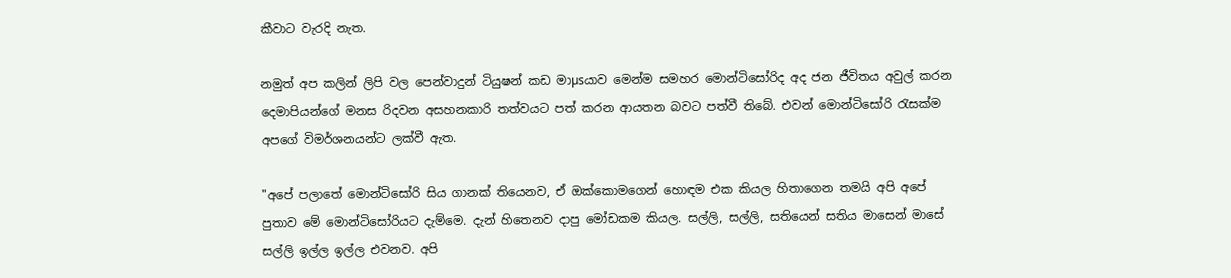කීවාට වැරදි නැත.

නමුත් අප කලින් ලිපි වල පෙන්වාදුන් ටියුෂන් කඩ මාµsයාව මෙන්ම සමහර මොන්ටිසෝරිද අද ජන ජීවිතය අවුල් කරන දෙමාපියන්ගේ මනස රිදවන අසහනකාරි තත්වයට පත් කරන ආයතන බවට පත්වී තිබේ. එවන් මොන්ටිසෝරි රැසක්‌ම අපගේ විමර්ශනයන්ට ලක්‌වී ඇත.

"අපේ පලාතේ මොන්ටිසෝරි සිය ගානක්‌ තියෙනව, ඒ ඔක්‌කොමගෙන් හොඳම එක කියල හිතාගෙන තමයි අපි අපේ පුතාව මේ මොන්ටිසෝරියට දැම්මෙ. දැන් හිතෙනව දාපු මෝඩකම කියල. සල්ලි, සල්ලි, සතියෙන් සතිය මාසෙන් මාසේ සල්ලි ඉල්ල ඉල්ල එවනව. අපි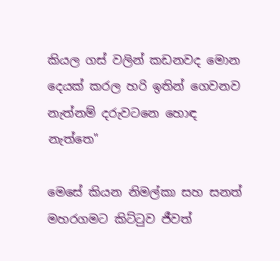කියල ගස්‌ වලින් කඩනවද මොන දෙයක්‌ කරල හරි ඉතින් ගෙවනව නැත්නම් දරුවටනෙ හොඳ නැත්තෙ"

මෙසේ කියන නිමල්කා සහ සනත් මහරගමට කිට්‌ටුව ජීවත්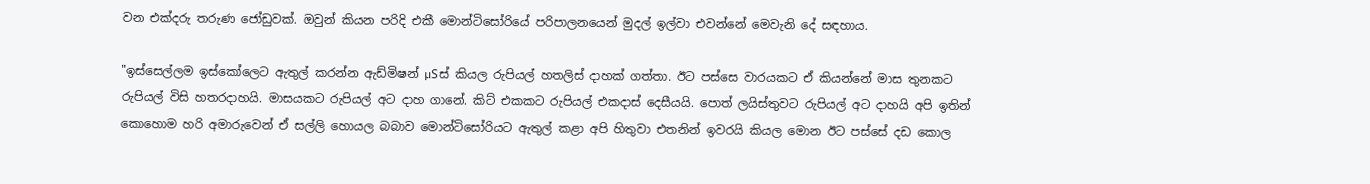වන එක්‌දරු තරුණ ජෝඩුවක්‌. ඔවුන් කියන පරිදි එකී මොන්ටිසෝරියේ පරිපාලනයෙන් මුදල් ඉල්වා එවන්නේ මෙවැනි දේ සඳහාය.

"ඉස්‌සෙල්ලම ඉස්‌කෝලෙට ඇතුල් කරන්න ඇඩ්මිෂන් µSස්‌ කියල රුපියල් හතලිස්‌ දාහක්‌ ගත්තා. ඊට පස්‌සෙ වාරයකට ඒ කියන්නේ මාස තුනකට රුපියල් විසි හතරදාහයි. මාසයකට රුපියල් අට දාහ ගානේ. කිට්‌ එකකට රුපියල් එකදාස්‌ දෙසීයයි. පොත් ලයිස්‌තුවට රුපියල් අට දාහයි අපි ඉතින් කොහොම හරි අමාරුවෙන් ඒ සල්ලි හොයල බබාව මොන්ටිසෝරියට ඇතුල් කළා අපි හිතුවා එතනින් ඉවරයි කියල මොන ඊට පස්‌සේ දඩ කොල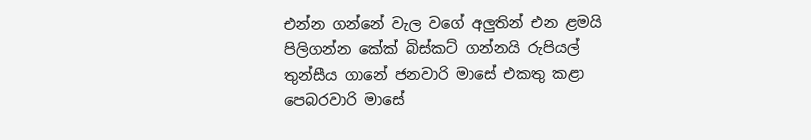එන්න ගන්නේ වැල වගේ අලුතින් එන ළමයි පිලිගන්න කේක්‌ බිස්‌කට්‌ ගන්නයි රුපියල් තුන්සීය ගානේ ජනවාරි මාසේ එකතු කළා පෙබරවාරි මාසේ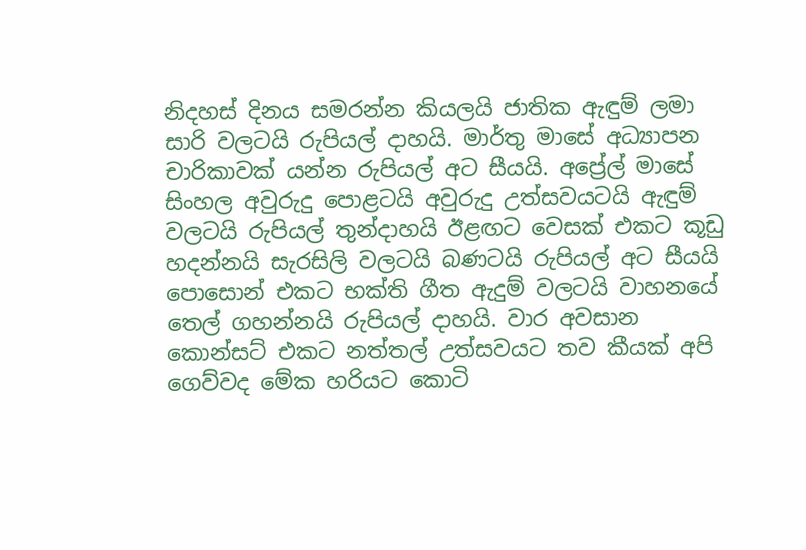නිදහස්‌ දිනය සමරන්න කියලයි ජාතික ඇඳුම් ලමා සාරි වලටයි රුපියල් දාහයි. මාර්තු මාසේ අධ්‍යාපන චාරිකාවක්‌ යන්න රුපියල් අට සීයයි. අප්‍රේල් මාසේ සිංහල අවුරුදු පොළටයි අවුරුදු උත්සවයටයි ඇඳුම් වලටයි රුපියල් තුන්දාහයි ඊළඟට වෙසක්‌ එකට කූඩු හදන්නයි සැරසිලි වලටයි බණටයි රුපියල් අට සීයයි පොසොන් එකට භක්‌ති ගීත ඇදුම් වලටයි වාහනයේ තෙල් ගහන්නයි රුපියල් දාහයි. වාර අවසාන කොන්සට්‌ එකට නත්තල් උත්සවයට තව කීයක්‌ අපි ගෙව්වද මේක හරියට කොටි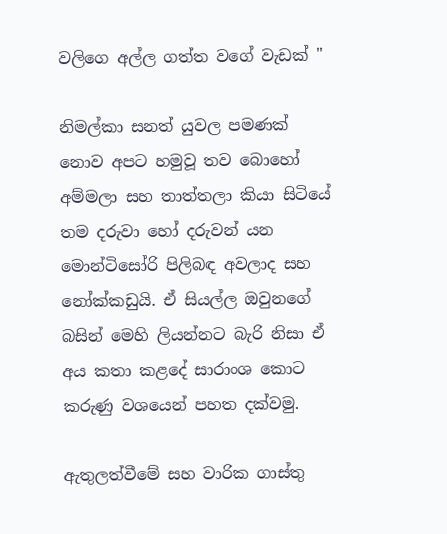වලිගෙ අල්ල ගත්ත වගේ වැඩක්‌ "

නිමල්කා සනත් යුවල පමණක්‌ නොව අපට හමුවූ තව බොහෝ අම්මලා සහ තාත්තලා කියා සිටියේ තම දරුවා හෝ දරුවන් යන මොන්ටිසෝරි පිලිබඳ අවලාද සහ නෝක්‌කඩුයි. ඒ සියල්ල ඔවුනගේ බසින් මෙහි ලියන්නට බැරි නිසා ඒ අය කතා කළදේ සාරාංශ කොට කරුණු වශයෙන් පහත දක්‌වමු.

ඇතුලත්වීමේ සහ වාරික ගාස්‌තු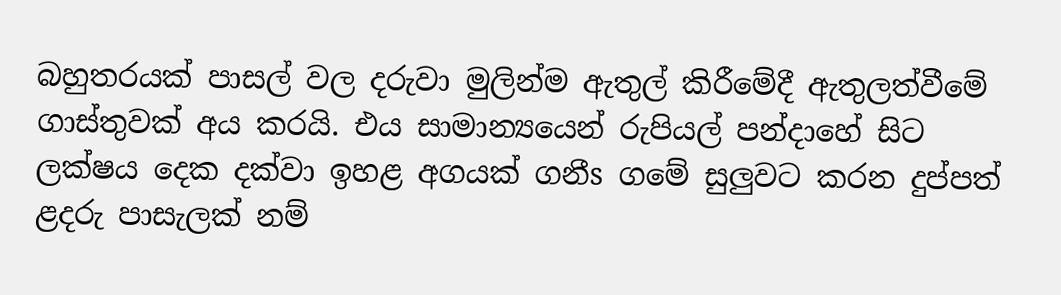බහුතරයක්‌ පාසල් වල දරුවා මුලින්ම ඇතුල් කිරීමේදී ඇතුලත්වීමේ ගාස්‌තුවක්‌ අය කරයි. එය සාමාන්‍යයෙන් රුපියල් පන්දාහේ සිට ලක්‌ෂය දෙක දක්‌වා ඉහළ අගයක්‌ ගනීs ගමේ සුලුවට කරන දුප්පත් ළදරු පාසැලක්‌ නම්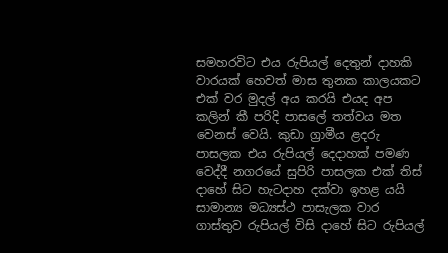සමහරවිට එය රුපියල් දෙතුන් දාහකි වාරයක්‌ හෙවත් මාස තුනක කාලයකට එක්‌ වර මුදල් අය කරයි එයද අප කලින් කී පරිදි පාසලේ තත්වය මත වෙනස්‌ වෙයි. කුඩා ග්‍රාමීය ළදරු පාසලක එය රුපියල් දෙදාහක්‌ පමණ වෙද්දී නගරයේ සුපිරි පාසලක එක්‌ තිස්‌ දාහේ සිට හැටදාහ දක්‌වා ඉහළ යයි සාමාන්‍ය මධ්‍යස්‌ථ පාසැලක වාර ගාස්‌තුව රුපියල් විසි දාහේ සිට රුපියල්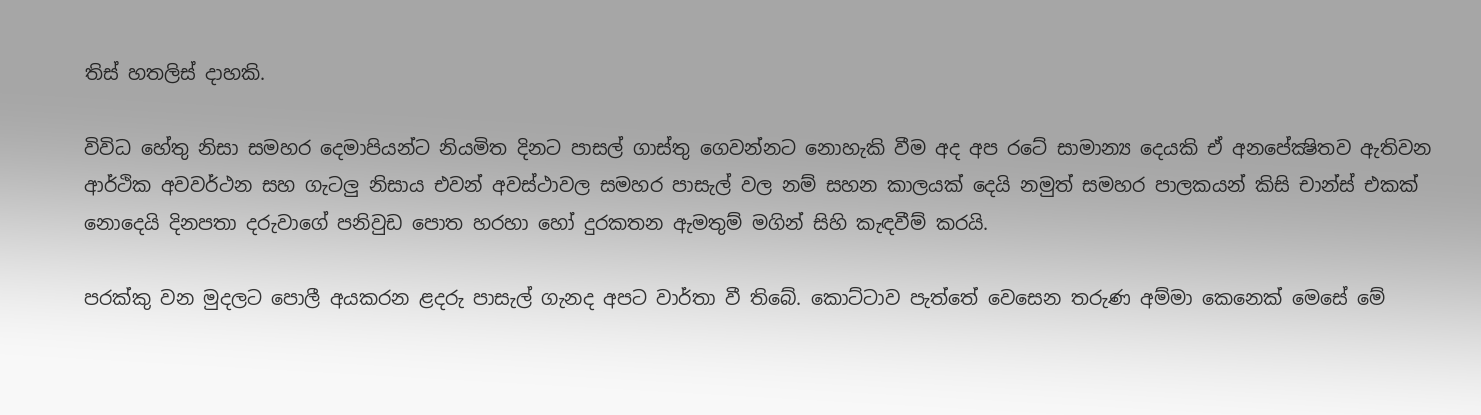තිස්‌ හතලිස්‌ දාහකි.

විවිධ හේතු නිසා සමහර දෙමාපියන්ට නියමිත දිනට පාසල් ගාස්‌තු ගෙවන්නට නොහැකි වීම අද අප රටේ සාමාන්‍ය දෙයකි ඒ අනපේක්‍ෂිතව ඇතිවන ආර්ථික අවවර්ථන සහ ගැටලු නිසාය එවන් අවස්‌ථාවල සමහර පාසැල් වල නම් සහන කාලයක්‌ දෙයි නමුත් සමහර පාලකයන් කිසි චාන්ස්‌ එකක්‌ නොදෙයි දිනපතා දරුවාගේ පනිවුඩ පොත හරහා හෝ දුරකතන ඇමතුම් මගින් සිහි කැඳවීම් කරයි.

පරක්‌කු වන මුදලට පොලී අයකරන ළදරු පාසැල් ගැනද අපට වාර්තා වී තිබේ. කොට්‌ටාව පැත්තේ වෙසෙන තරුණ අම්මා කෙනෙක්‌ මෙසේ මේ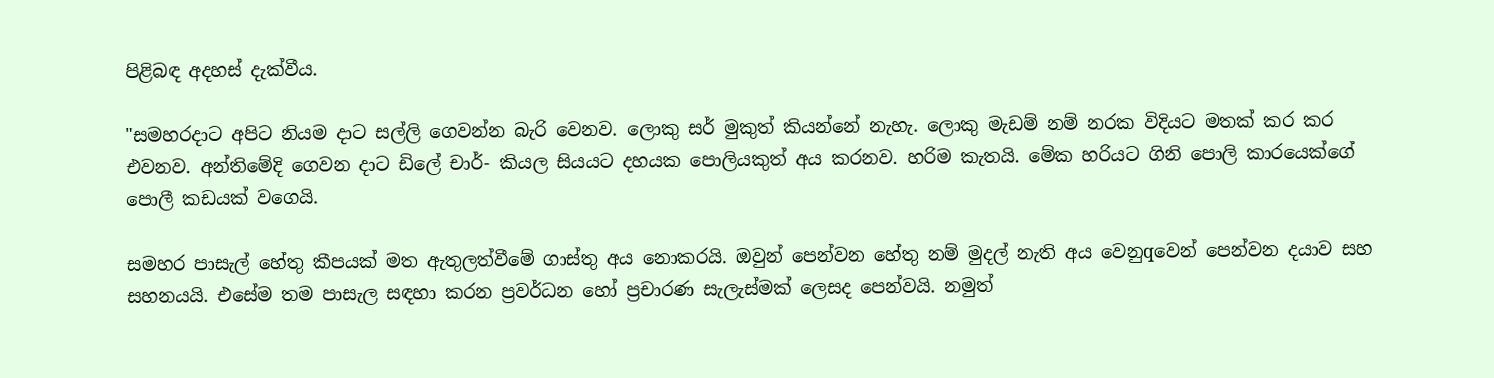පිළිබඳ අදහස්‌ දැක්‌වීය.

"සමහරදාට අපිට නියම දාට සල්ලි ගෙවන්න බැරි වෙනව. ලොකු සර් මුකුත් කියන්නේ නැහැ. ලොකු මැඩම් නම් නරක විදියට මතක්‌ කර කර එවනව. අන්තිමේදි ගෙවන දාට ඩිලේ චාර්- කියල සියයට දහයක පොලියකුත් අය කරනව. හරිම කැතයි. මේක හරියට ගිනි පොලි කාරයෙක්‌ගේ පොලී කඩයක්‌ වගෙයි.

සමහර පාසැල් හේතු කීපයක්‌ මත ඇතුලත්වීමේ ගාස්‌තු අය නොකරයි. ඔවුන් පෙන්වන හේතු නම් මුදල් නැති අය වෙනුqවෙන් පෙන්වන දයාව සහ සහනයයි. එසේම තම පාසැල සඳහා කරන ප්‍රවර්ධන හෝ ප්‍රචාරණ සැලැස්‌මක්‌ ලෙසද පෙන්වයි. නමුත්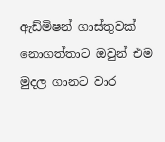ඇඩ්මිෂන් ගාස්‌තුවක්‌ නොගත්තාට ඔවුන් එම මුදල ගානට වාර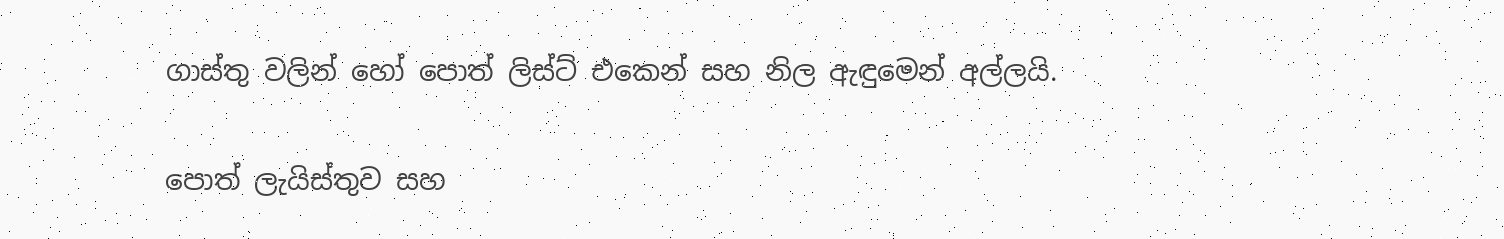ගාස්‌තු වලින් හෝ පොත් ලිස්‌ට්‌ එකෙන් සහ නිල ඇඳුමෙන් අල්ලයි.

පොත් ලැයිස්‌තුව සහ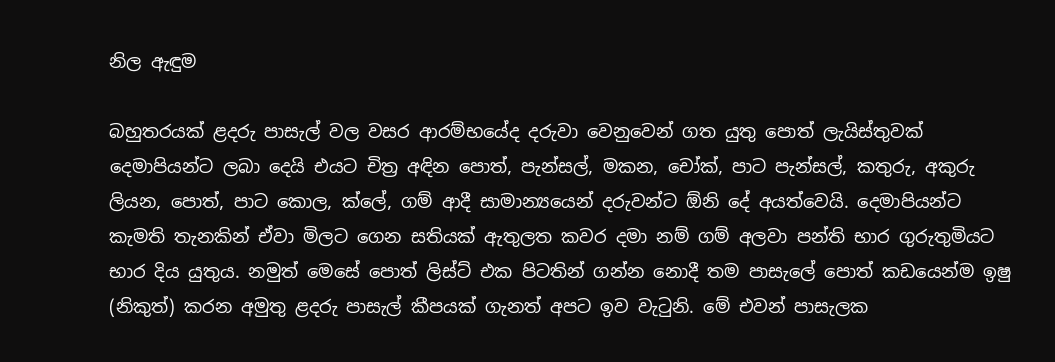නිල ඇඳුම

බහුතරයක්‌ ළදරු පාසැල් වල වසර ආරම්භයේද දරුවා වෙනුවෙන් ගත යුතු පොත් ලැයිස්‌තුවක්‌ දෙමාපියන්ට ලබා දෙයි එයට චිත්‍ර අඳින පොත්, පැන්සල්, මකන, චෝක්‌, පාට පැන්සල්, කතුරු, අකුරු ලියන, පොත්, පාට කොල, ක්‌ලේ, ගම් ආදී සාමාන්‍යයෙන් දරුවන්ට ඕනි දේ අයත්වෙයි. දෙමාපියන්ට කැමති තැනකින් ඒවා මිලට ගෙන සතියක්‌ ඇතුලත කවර දමා නම් ගම් අලවා පන්ති භාර ගුරුතුමියට භාර දිය යුතුය. නමුත් මෙසේ පොත් ලිස්‌ට්‌ එක පිටතින් ගන්න නොදී තම පාසැලේ පොත් කඩයෙන්ම ඉෂු (නිකුත්) කරන අමුතු ළදරු පාසැල් කීපයක්‌ ගැනත් අපට ඉව වැටුනි. මේ එවන් පාසැලක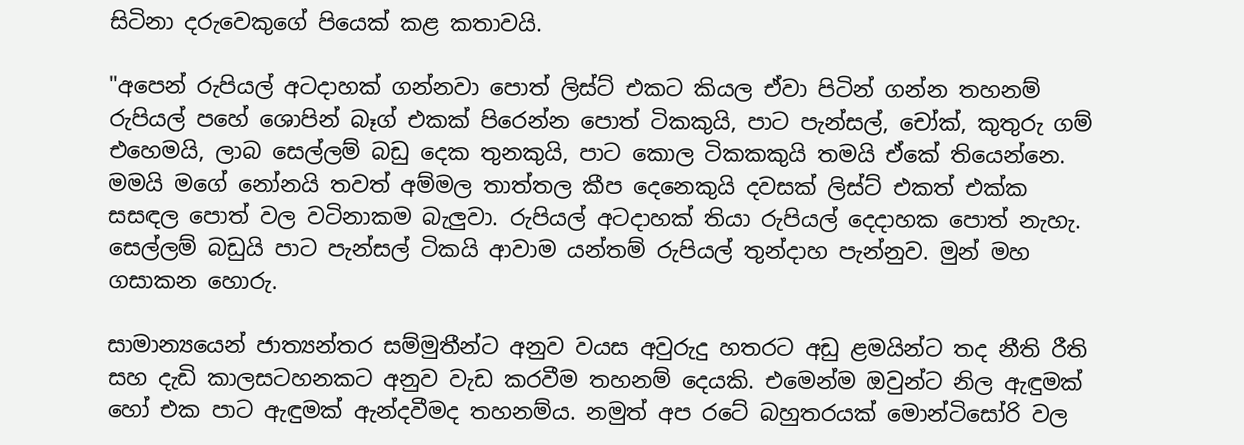සිටිනා දරුවෙකුගේ පියෙක්‌ කළ කතාවයි.

"අපෙන් රුපියල් අටදාහක්‌ ගන්නවා පොත් ලිස්‌ට්‌ එකට කියල ඒවා පිටින් ගන්න තහනම් රුපියල් පහේ ශොපින් බෑග් එකක්‌ පිරෙන්න පොත් ටිකකුයි, පාට පැන්සල්, චෝක්‌, කුතුරු ගම් එහෙමයි, ලාබ සෙල්ලම් බඩු දෙක තුනකුයි, පාට කොල ටිකකකුයි තමයි ඒකේ තියෙන්නෙ. මමයි මගේ නෝනයි තවත් අම්මල තාත්තල කීප දෙනෙකුයි දවසක්‌ ලිස්‌ට්‌ එකත් එක්‌ක සසඳල පොත් වල වටිනාකම බැලුවා. රුපියල් අටදාහක්‌ තියා රුපියල් දෙදාහක පොත් නැහැ. සෙල්ලම් බඩුයි පාට පැන්සල් ටිකයි ආවාම යන්තම් රුපියල් තුන්දාහ පැන්නුව. මුන් මහ ගසාකන හොරු.

සාමාන්‍යයෙන් ජාත්‍යන්තර සම්මුතීන්ට අනුව වයස අවුරුදු හතරට අඩු ළමයින්ට තද නීති රීති සහ දැඩි කාලසටහනකට අනුව වැඩ කරවීම තහනම් දෙයකි. එමෙන්ම ඔවුන්ට නිල ඇඳුමක්‌ හෝ එක පාට ඇඳුමක්‌ ඇන්දවීමද තහනම්ය. නමුත් අප රටේ බහුතරයක්‌ මොන්ටිසෝරි වල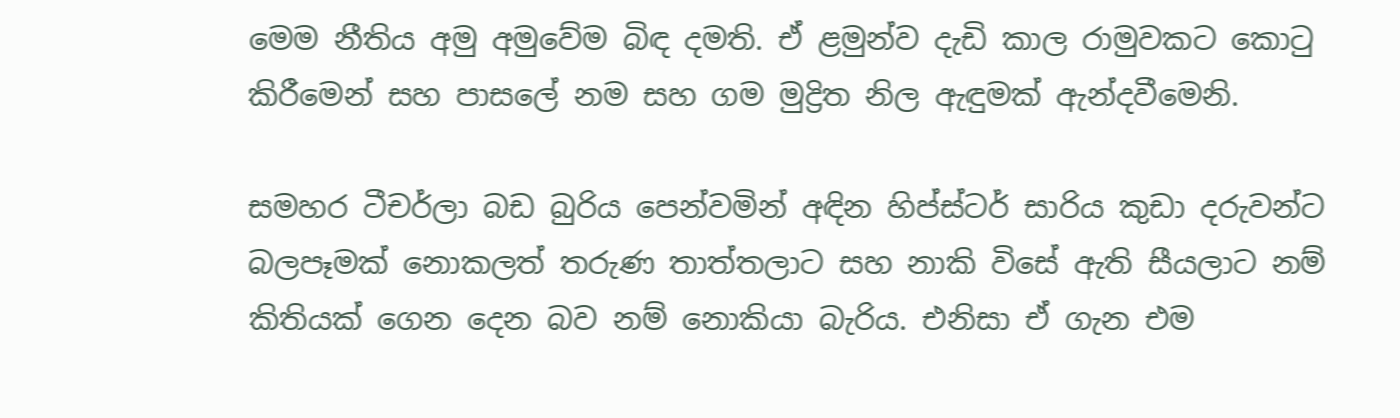මෙම නීතිය අමු අමුවේම බිඳ දමති. ඒ ළමුන්ව දැඩි කාල රාමුවකට කොටු කිරීමෙන් සහ පාසලේ නම සහ ගම මුද්‍රිත නිල ඇඳුමක්‌ ඇන්දවීමෙනි.

සමහර ටීචර්ලා බඩ බුරිය පෙන්වමින් අඳින හිප්ස්‌ටර් සාරිය කුඩා දරුවන්ට බලපෑමක්‌ නොකලත් තරුණ තාත්තලාට සහ නාකි විසේ ඇති සීයලාට නම් කිතියක්‌ ගෙන දෙන බව නම් නොකියා බැරිය. එනිසා ඒ ගැන එම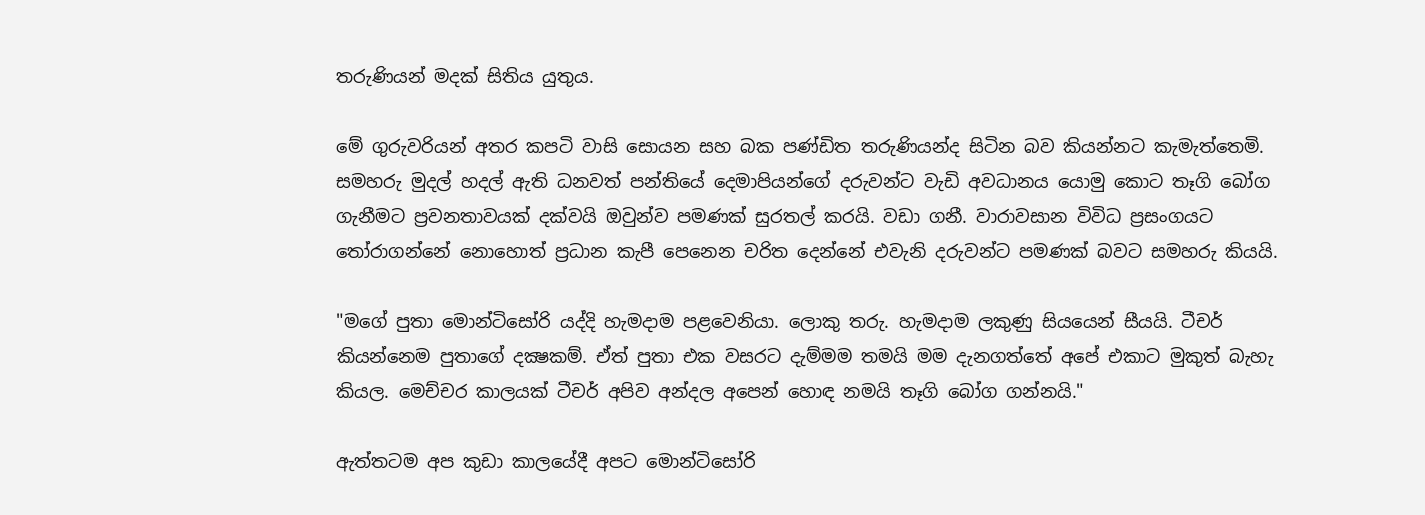තරුණියන් මදක්‌ සිතිය යුතුය.

මේ ගුරුවරියන් අතර කපටි වාසි සොයන සහ බක පණ්‌ඩිත තරුණියන්ද සිටින බව කියන්නට කැමැත්තෙමි. සමහරු මුදල් හදල් ඇති ධනවත් පන්තියේ දෙමාපියන්ගේ දරුවන්ට වැඩි අවධානය යොමු කොට තෑගි බෝග ගැනීමට ප්‍රවනතාවයක්‌ දක්‌වයි ඔවුන්ව පමණක්‌ සුරතල් කරයි. වඩා ගනී. වාරාවසාන විවිධ ප්‍රසංගයට තෝරාගන්නේ නොහොත් ප්‍රධාන කැපී පෙනෙන චරිත දෙන්නේ එවැනි දරුවන්ට පමණක්‌ බවට සමහරු කියයි.

"මගේ පුතා මොන්ටිසෝරි යද්දි හැමදාම පළවෙනියා. ලොකු තරු. හැමදාම ලකුණු සියයෙන් සීයයි. ටීචර් කියන්නෙම පුතාගේ දක්‍ෂකම්. ඒත් පුතා එක වසරට දැම්මම තමයි මම දැනගත්තේ අපේ එකාට මුකුත් බැහැ කියල. මෙච්චර කාලයක්‌ ටීචර් අපිව අන්දල අපෙන් හොඳ නමයි තෑගි බෝග ගන්නයි."

ඇත්තටම අප කුඩා කාලයේදී අපට මොන්ටිසෝරි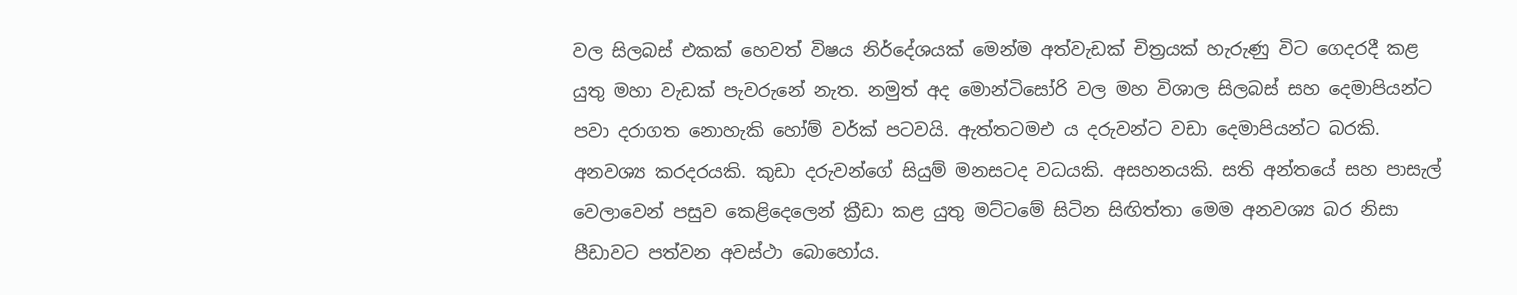වල සිලබස්‌ එකක්‌ හෙවත් විෂය නිර්දේශයක්‌ මෙන්ම අත්වැඩක්‌ චිත්‍රයක්‌ හැරුණු විට ගෙදරදී කළ යුතු මහා වැඩක්‌ පැවරුනේ නැත. නමුත් අද මොන්ටිසෝරි වල මහ විශාල සිලබස්‌ සහ දෙමාපියන්ට පවා දරාගත නොහැකි හෝම් වර්ක්‌ පටවයි. ඇත්තටමඑ ය දරුවන්ට වඩා දෙමාපියන්ට බරකි. අනවශ්‍ය කරදරයකි. කුඩා දරුවන්ගේ සියුම් මනසටද වධයකි. අසහනයකි. සති අන්තයේ සහ පාසැල් වෙලාවෙන් පසුව කෙළිදෙලෙන් ක්‍රීඩා කළ යුතු මට්‌ටමේ සිටින සිඟිත්තා මෙම අනවශ්‍ය බර නිසා පීඩාවට පත්වන අවස්‌ථා බොහෝය.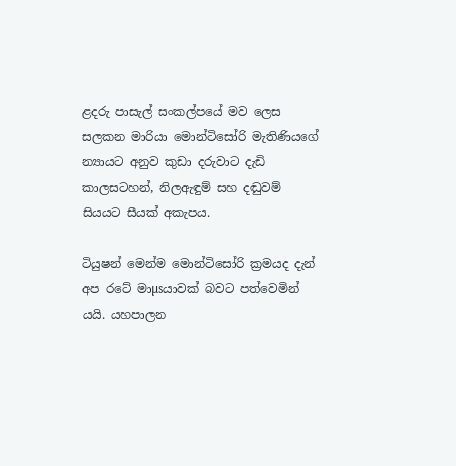ළදරු පාසැල් සංකල්පයේ මව ලෙස සලකන මාරියා මොන්ටිසෝරි මැතිණියගේ න්‍යායට අනුව කුඩා දරුවාට දැඩි කාලසටහන්, නිලඇඳුම් සහ දඬුවම් සියයට සීයක්‌ අකැපය.

ටියුෂන් මෙන්ම මොන්ටිසෝරි ක්‍රමයද දැන් අප රටේ මාµsයාවක්‌ බවට පත්වෙමින් යයි. යහපාලන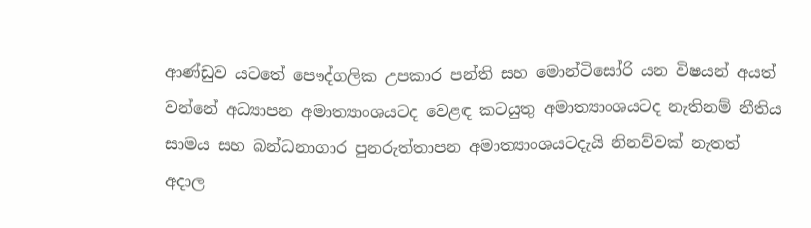ආණ්‌ඩුව යටතේ පෞද්ගලික උපකාර පන්ති සහ මොන්ටිසෝරි යන විෂයන් අයත් වන්නේ අධ්‍යාපන අමාත්‍යාංශයටද වෙළඳ කටයුතු අමාත්‍යාංශයටද නැතිනම් නීතිය සාමය සහ බන්ධනාගාර පුනරුත්තාපන අමාත්‍යාංශයටදැයි නිනව්වක්‌ නැතත් අදාල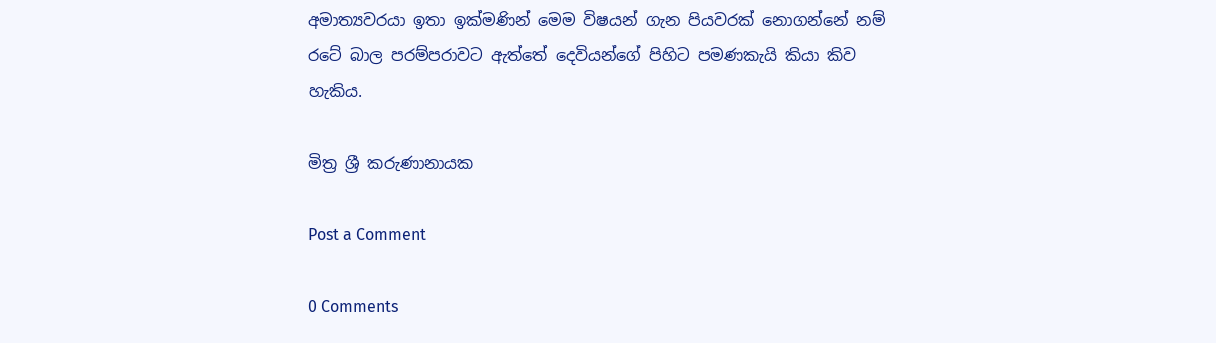අමාත්‍යවරයා ඉතා ඉක්‌මණින් මෙම විෂයන් ගැන පියවරක්‌ නොගන්නේ නම් රටේ බාල පරම්පරාවට ඇත්තේ දෙවියන්ගේ පිහිට පමණකැයි කියා කිව හැකිය.

මිත්‍ර ශ්‍රී කරුණානායක

Post a Comment

0 Comments